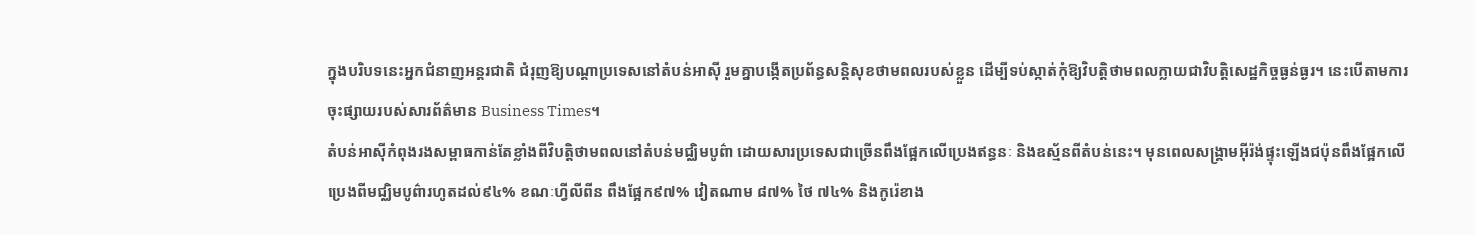ក្នុងបរិបទនេះអ្នកជំនាញអន្តរជាតិ ជំរុញឱ្យបណ្តាប្រទេសនៅតំបន់អាស៊ី រួមគ្នាបង្កើតប្រព័ន្ធសន្តិសុខថាមពលរបស់ខ្លួន ដើម្បីទប់ស្កាត់កុំឱ្យវិបត្តិថាមពលក្លាយជាវិបត្តិសេដ្ឋកិច្ចធ្ងន់ធ្ងរ។ នេះបើតាមការចុះផ្សាយរបស់សារព័ត៌មាន Business Times។
តំបន់អាស៊ីកំពុងរងសម្ពាធកាន់តែខ្លាំងពីវិបត្តិថាមពលនៅតំបន់មជ្ឈិមបូព៌ា ដោយសារប្រទេសជាច្រើនពឹងផ្អែកលើប្រេងឥន្ធនៈ និងឧស្ម័នពីតំបន់នេះ។ មុនពេលសង្គ្រាមអ៊ីរ៉ង់ផ្ទុះឡើងជប៉ុនពឹងផ្អែកលើប្រេងពីមជ្ឈិមបូព៌ារហូតដល់៩៤% ខណៈហ្វីលីពីន ពឹងផ្អែក៩៧% វៀតណាម ៨៧% ថៃ ៧៤% និងកូរ៉េខាង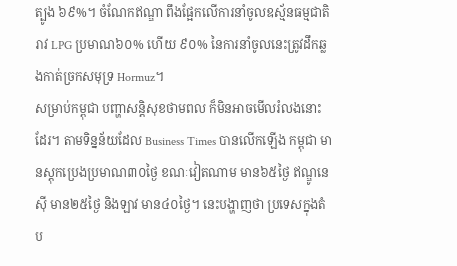ត្បូង ៦៩%។ ចំណែកឥណ្ឌា ពឹងផ្អែកលើការនាំចូលឧស្ម័នធម្មជាតិរាវ LPG ប្រមាណ៦០% ហើយ ៩០% នៃការនាំចូលនេះត្រូវដឹកឆ្លងកាត់ច្រកសមុទ្រ Hormuz។
សម្រាប់កម្ពុជា បញ្ហាសន្តិសុខថាមពល ក៏មិនអាចមើលរំលងនោះដែរ។ តាមទិន្នន័យដែល Business Times បានលើកឡើង កម្ពុជា មានស្តុកប្រេងប្រមាណ៣០ថ្ងៃ ខណៈវៀតណាម មាន៦៥ថ្ងៃ ឥណ្ឌូនេស៊ី មាន២៥ថ្ងៃ និងឡាវ មាន៤០ថ្ងៃ។ នេះបង្ហាញថា ប្រទេសក្នុងតំប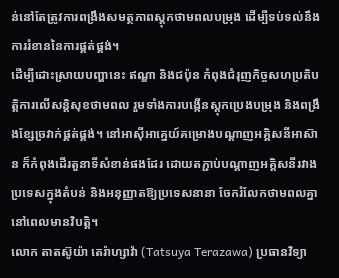ន់នៅតែត្រូវការពង្រឹងសមត្ថភាពស្តុកថាមពលបម្រុង ដើម្បីទប់ទល់នឹងការរំខាននៃការផ្គត់ផ្គង់។
ដើម្បីដោះស្រាយបញ្ហានេះ ឥណ្ឌា និងជប៉ុន កំពុងជំរុញកិច្ចសហប្រតិបត្តិការលើសន្តិសុខថាមពល រួមទាំងការបង្កើនស្តុកប្រេងបម្រុង និងពង្រឹងខ្សែច្រវាក់ផ្គត់ផ្គង់។ នៅអាស៊ីអាគ្នេយ៍គម្រោងបណ្តាញអគ្គិសនីអាស៊ាន ក៏កំពុងដើរតួនាទីសំខាន់ផងដែរ ដោយតភ្ជាប់បណ្តាញអគ្គិសនីរវាងប្រទេសក្នុងតំបន់ និងអនុញ្ញាតឱ្យប្រទេសនានា ចែករំលែកថាមពលគ្នានៅពេលមានវិបត្តិ។
លោក តាតស៊ូយ៉ា តេរ៉ាហ្សាវ៉ា (Tatsuya Terazawa) ប្រធានវិទ្យា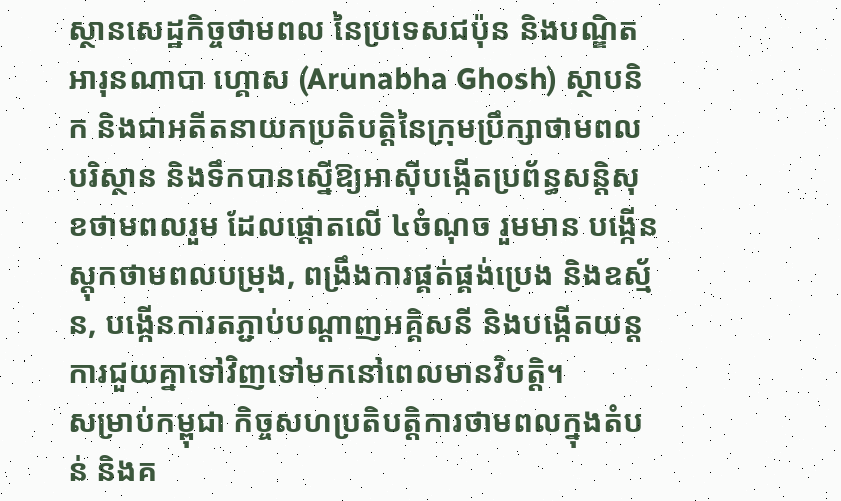ស្ថានសេដ្ឋកិច្ចថាមពល នៃប្រទេសជប៉ុន និងបណ្ឌិត អារុនណាបា ហ្គោស (Arunabha Ghosh) ស្ថាបនិក និងជាអតីតនាយកប្រតិបត្តិនៃក្រុមប្រឹក្សាថាមពល បរិស្ថាន និងទឹកបានស្នើឱ្យអាស៊ីបង្កើតប្រព័ន្ធសន្តិសុខថាមពលរួម ដែលផ្តោតលើ ៤ចំណុច រួមមាន បង្កើនស្តុកថាមពលបម្រុង, ពង្រឹងការផ្គត់ផ្គង់ប្រេង និងឧស្ម័ន, បង្កើនការតភ្ជាប់បណ្តាញអគ្គិសនី និងបង្កើតយន្តការជួយគ្នាទៅវិញទៅមកនៅពេលមានវិបត្តិ។
សម្រាប់កម្ពុជា កិច្ចសហប្រតិបត្តិការថាមពលក្នុងតំបន់ និងគ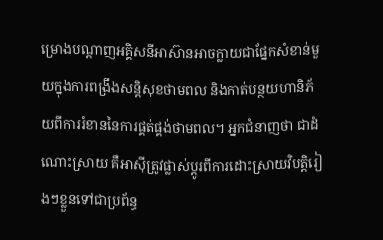ម្រោងបណ្តាញអគ្គិសនីអាស៊ានអាចក្លាយជាផ្នែកសំខាន់មួយក្នុងការពង្រឹងសន្តិសុខថាមពល និងកាត់បន្ថយហានិភ័យពីការរំខាននៃការផ្គត់ផ្គង់ថាមពល។ អ្នកជំនាញថា ជាដំណោះស្រាយ គឺអាស៊ីត្រូវផ្លាស់ប្តូរពីការដោះស្រាយវិបត្តិរៀងៗខ្លួនទៅជាប្រព័ន្ធ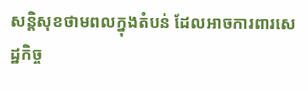សន្តិសុខថាមពលក្នុងតំបន់ ដែលអាចការពារសេដ្ឋកិច្ច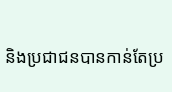និងប្រជាជនបានកាន់តែប្រ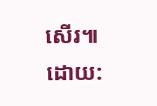សើរ៕
ដោយ: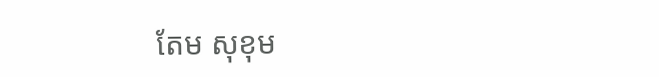តែម សុខុម